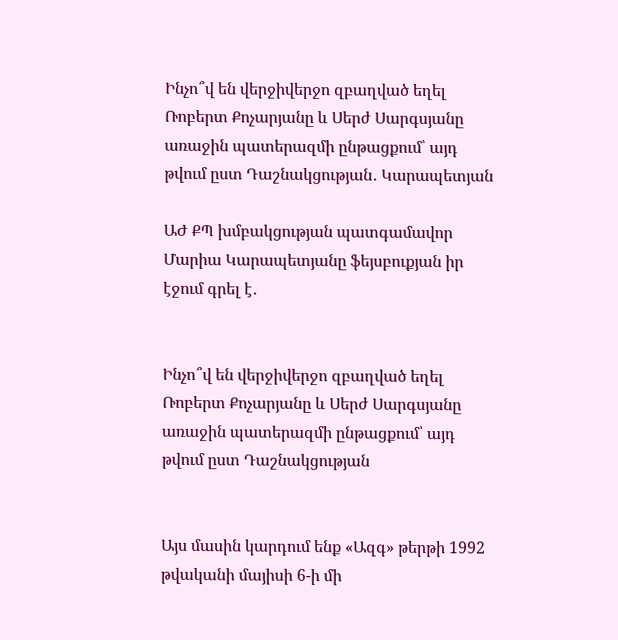Ինչո՞վ են վերջիվերջո զբաղված եղել Ռոբերտ Քոչարյանը և Սերժ Սարգսյանը առաջին պատերազմի ընթացքում՝ այդ թվում ըստ Դաշնակցության․ Կարապետյան

ԱԺ ՔՊ խմբակցության պատգամավոր Մարիա Կարապետյանը ֆեյսբուքյան իր էջում գրել է․


Ինչո՞վ են վերջիվերջո զբաղված եղել Ռոբերտ Քոչարյանը և Սերժ Սարգսյանը առաջին պատերազմի ընթացքում՝ այդ թվում ըստ Դաշնակցության


Այս մասին կարդում ենք «Ազգ» թերթի 1992 թվականի մայիսի 6-ի մի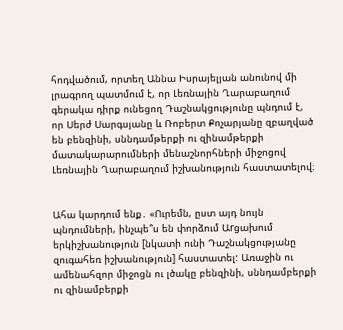հոդվածում, որտեղ Աննա Իսրայելյան անունով մի լրագրող պատմում է, որ Լեռնային Ղարաբաղում գերակա դիրք ունեցող Դաշնակցությունը պնդում է, որ Սերժ Սարգսյանը և Ռոբերտ Քոչարյանը զբաղված են բենզինի, սննդամթերքի ու զինամթերքի մատակարարումների մենաշնորհների միջոցով Լեռնային Ղարաբաղում իշխանություն հաստատելով։


Ահա կարդում ենք․ «Ուրեմն, ըստ այդ նույն պնդումների, ինչպե՞ս են փորձում Աrցախում երկիշխանություն [նկատի ունի Դաշնակցությանը զուգահեռ իշխանություն] հաստատել: Առաջին ու ամենահզոր միջոցն ու լծակը բենզինի, սննդամբերքի ու զինամբերքի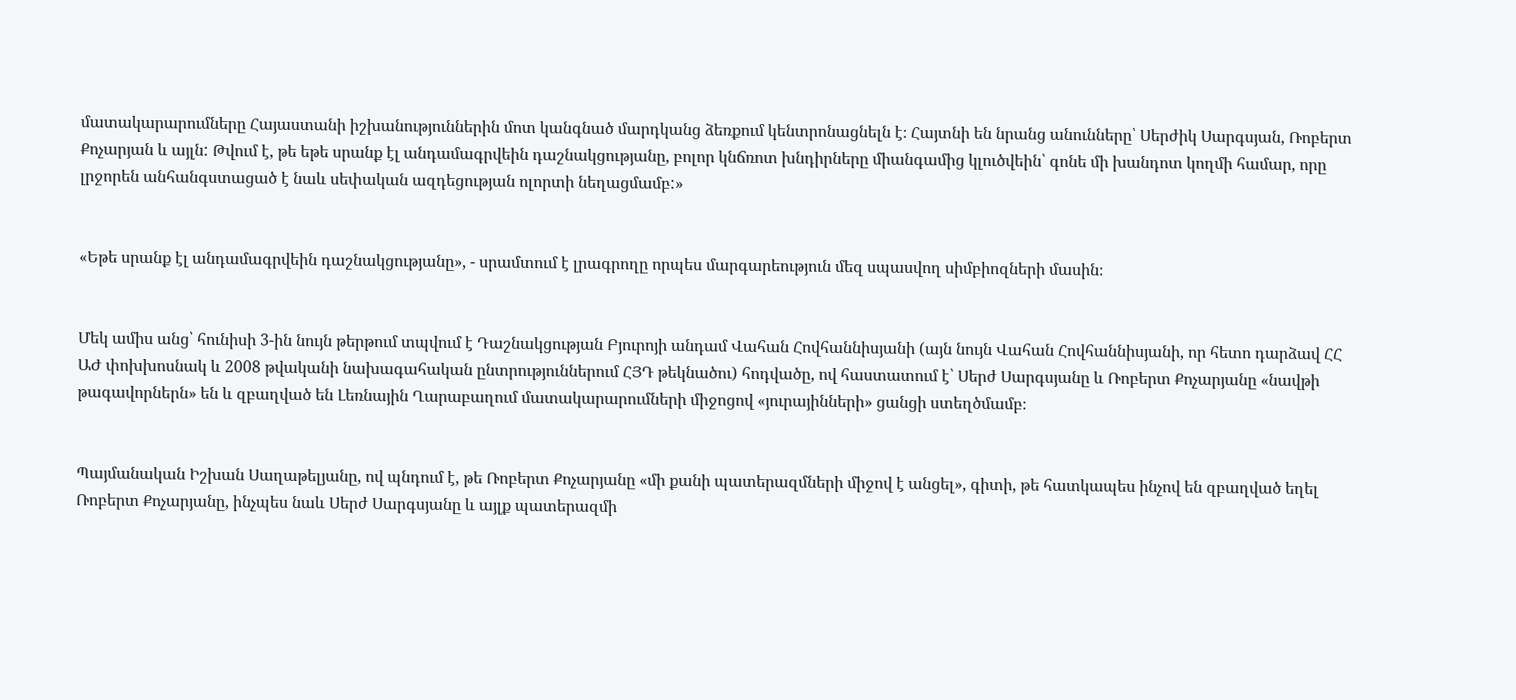մատակարարումները Հայաստանի իշխանություններին մոտ կանգնած մարդկանց ձեռքում կենտրոնացնելն է։ Հայտնի են նրանց անունները՝ Սերժիկ Սարգսյան, Ռոբերտ Քոչարյան և այլն: Թվում է, թե եթե սրանք էլ անդամագրվեին դաշնակցությանը, բոլոր կնճռոտ խնդիրները միանգամից կլուծվեին՝ գոնե մի խանդոտ կողմի համար, որը լրջորեն անհանգստացած է նաև սեփական ազդեցության ոլորտի նեղացմամբ:»


«Եթե սրանք էլ անդամագրվեին դաշնակցությանը», - սրամտում է լրագրողը որպես մարգարեություն մեզ սպասվող սիմբիոզների մասին։


Մեկ ամիս անց՝ հունիսի 3-ին նույն թերթում տպվում է Դաշնակցության Բյուրոյի անդամ Վահան Հովհաննիսյանի (այն նույն Վահան Հովհաննիսյանի, որ հետո դարձավ ՀՀ ԱԺ փոխխոսնակ և 2008 թվականի նախագահական ընտրություններում ՀՅԴ թեկնածու) հոդվածը, ով հաստատում է՝ Սերժ Սարգսյանը և Ռոբերտ Քոչարյանը «նավթի թագավորներն» են և զբաղված են Լեռնային Ղարաբաղում մատակարարումների միջոցով «յուրայինների» ցանցի ստեղծմամբ։


Պայմանական Իշխան Սաղաթելյանը, ով պնդում է, թե Ռոբերտ Քոչարյանը «մի քանի պատերազմների միջով է անցել», գիտի, թե հատկապես ինչով են զբաղված եղել Ռոբերտ Քոչարյանը, ինչպես նաև Սերժ Սարգսյանը և այլք պատերազմի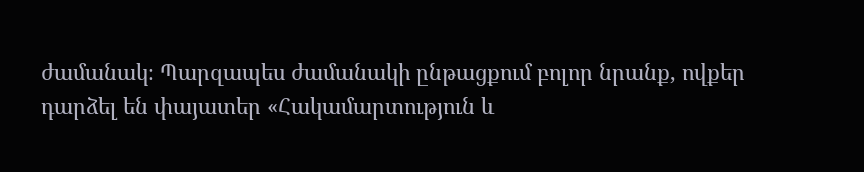ժամանակ։ Պարզապես ժամանակի ընթացքում բոլոր նրանք, ովքեր դարձել են փայատեր «Հակամարտություն և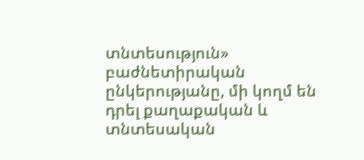տնտեսություն» բաժնետիրական ընկերությանը, մի կողմ են դրել քաղաքական և տնտեսական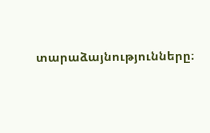տարաձայնությունները։